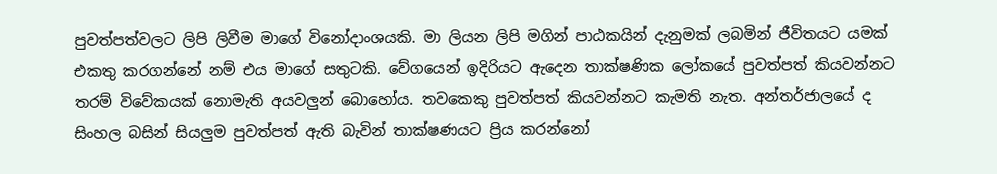පුවත්පත්වලට ලිපි ලිවීම මාගේ විනෝදාංශයකි. මා ලියන ලිපි මගින් පාඨකයින් දැනුමක් ලබමින් ජීවිතයට යමක් එකතු කරගන්නේ නම් එය මාගේ සතුටකි. වේගයෙන් ඉදිරියට ඇදෙන තාක්ෂණික ලෝකයේ පුවත්පත් කියවන්නට තරම් විවේකයක් නොමැති අයවලුන් බොහෝය. තවකෙකු පුවත්පත් කියවන්නට කැමති නැත. අන්තර්ජාලයේ ද සිංහල බසින් සියලුම පුවත්පත් ඇති බැවින් තාක්ෂණයට ප්‍රිය කරන්නෝ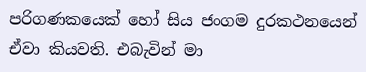පරිගණකයෙක් හෝ සිය ජංගම දුරකථනයෙන් ඒවා කියවති. එබැවින් මා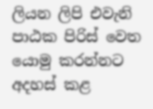ලියන ලිපි එවැනි පාඨක පිරිස් වෙත යොමු කරන්නට අදහස් කළ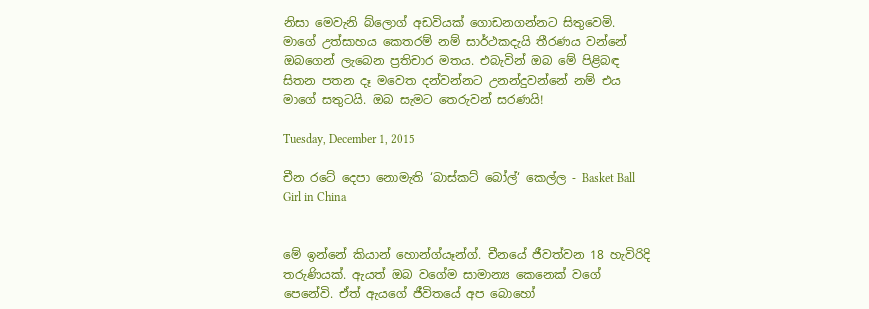නිසා මෙවැනි බ්ලොග් අඩවියක් ගොඩනගන්නට සිතුවෙමි. මාගේ උත්සාහය කෙතරම් නම් සාර්ථකදැයි තීරණය වන්නේ ඔබගෙන් ලැබෙන ප්‍රතිචාර මතය. එබැවින් ඔබ මේ පිළිබඳ සිතන පතන දෑ මවෙත දන්වන්නට උනන්දුවන්නේ නම් එය මාගේ සතුටයි. ඔබ සැමට තෙරුවන් සරණයි!

Tuesday, December 1, 2015

චීන රටේ දෙපා නොමැති ‘බාස්කට් බෝල්‘ කෙල්ල - Basket Ball Girl in China


මේ ඉන්නේ කියාන් හොන්ග්යෑන්ග්. චීනයේ ජීවත්වන 18 හැවිරිදි තරුණියක්. ඇයත් ඔබ වගේම සාමාන්‍ය කෙනෙක් වගේ පෙනේවි. ඒත් ඇයගේ ජීවිතයේ අප බොහෝ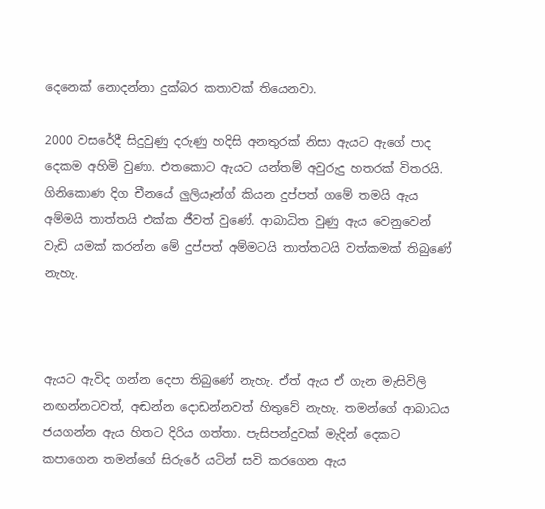දෙනෙක් නොදන්නා දුක්බර කතාවක් තියෙනවා.

2000 වසරේදී සිදුවුණු දරුණු හදිසි අනතුරක් නිසා ඇයට ඇගේ පාද දෙකම අහිමි වුණා. එතකොට ඇයට යන්තම් අවුරුදු හතරක් විතරයි. ගිනිකොණ දිග චීනයේ ලුලියෑන්ග් කියන දුප්පත් ගමේ තමයි ඇය අම්මයි තාත්තයි එක්ක ජීවත් වුණේ. ආබාධිත වුණු ඇය වෙනුවෙන් වැඩි යමක් කරන්න මේ දුප්පත් අම්මටයි තාත්තටයි වත්කමක් තිබුණේ නැහැ.



ඇයට ඇවිද ගන්න දෙපා තිබුණේ නැහැ. ඒත් ඇය ඒ ගැන මැසිවිලි නඟන්නටවත්, අඬන්න දොඩන්නවත් හිතුවේ නැහැ. තමන්ගේ ආබාධය ජයගන්න ඇය හිතට දිරිය ගත්තා. පැසිපන්දුවක් මැදින් දෙකට කපාගෙන තමන්ගේ සිරුරේ යටින් සවි කරගෙන ඇය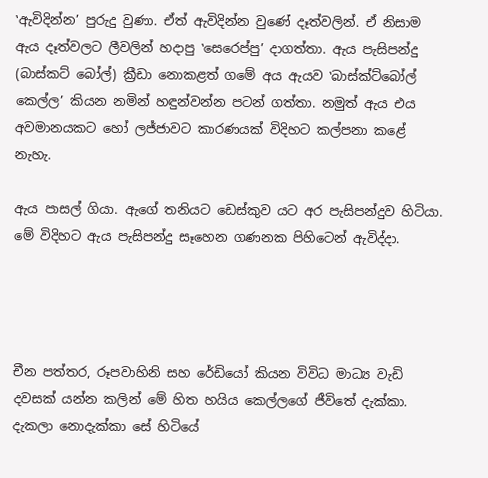‛ඇවිදින්න’ පුරුදු වුණා. ඒත් ඇවිදින්න වුණේ දෑත්වලින්. ඒ නිසාම ඇය දෑත්වලට ලීවලින් හදාපු ‛සෙරෙප්පු’ දාගත්තා. ඇය පැසිපන්දු (බාස්කට් බෝල්) ක්‍රීඩා නොකළත් ගමේ අය ඇයව ‛බාස්ක්ට්බෝල් කෙල්ල’ කියන නමින් හඳුන්වන්න පටන් ගත්තා. නමුත් ඇය එය අවමානයකට හෝ ලජ්ජාවට කාරණයක් විදිහට කල්පනා කළේ නැහැ.

ඇය පාසල් ගියා. ඇගේ තනියට ඩෙස්කුව යට අර පැසිපන්දුව හිටියා. මේ විදිහට ඇය පැසිපන්දු සෑහෙන ගණනක පිහිටෙන් ඇවිද්දා.




චීන පත්තර, රූපවාහිනි සහ රේඩියෝ කියන විවිධ මාධ්‍ය වැඩි දවසක් යන්න කලින් මේ හිත හයිය කෙල්ලගේ ජීවිතේ දැක්කා. දැකලා නොදැක්කා සේ හිටියේ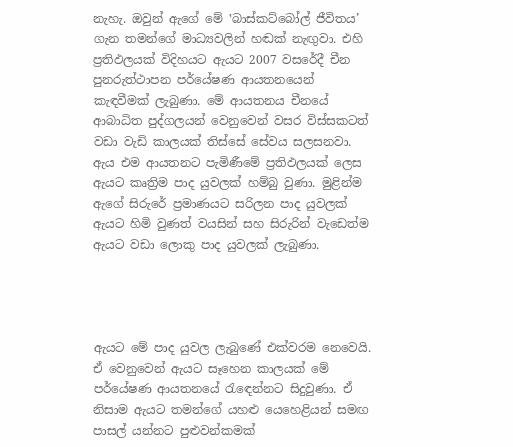නැහැ. ඔවුන් ඇගේ මේ ‛බාස්කට්බෝල් ජීවිතය’ ගැන තමන්ගේ මාධ්‍යවලින් හඬක් නැඟුවා. එහි ප්‍රතිඵලයක් විදිහයට ඇයට 2007 වසරේදී චීන පුනරුත්ථාපන පර්යේෂණ ආයතනයෙන් කැඳවීමක් ලැබුණා. මේ ආයතනය චීනයේ ආබාධිත පුද්ගලයන් වෙනුවෙන් වසර විස්සකටත් වඩා වැඩි කාලයක් තිස්සේ සේවය සලසනවා. ඇය එම ආයතනට පැමිණීමේ ප්‍රතිඵලයක් ලෙස ඇයට කෘත්‍රිම පාද යුවලක් හම්බු වුණා. මුළින්ම ඇගේ සිරුරේ ප්‍රමාණයට සරිලන පාද යුවලක් ඇයට හිමි වුණත් වයසින් සහ සිරුරින් වැඩෙත්ම ඇයට වඩා ලොකු පාද යුවලක් ලැබුණා.




ඇයට මේ පාද යුවල ලැබුණේ එක්වරම නෙවෙයි. ඒ වෙනුවෙන් ඇයට සෑහෙන කාලයක් මේ පර්යේෂණ ආයතනයේ රැඳෙන්නට සිදුවුණා. ඒ නිසාම ඇයට තමන්ගේ යහළු යෙහෙළියන් සමඟ පාසල් යන්නට පුළුවන්කමක්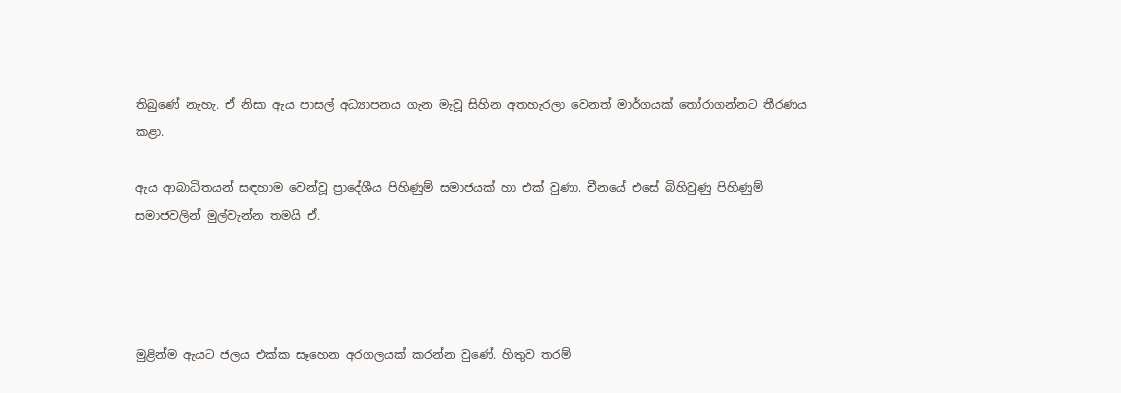තිබුණේ නැහැ. ඒ නිසා ඇය පාසල් අධ්‍යාපනය ගැන මැවූ සිහින අතහැරලා වෙනත් මාර්ගයක් තෝරාගන්නට තීරණය කළා.

ඇය ආබාධිතයන් සඳහාම වෙන්වූ ප්‍රාදේශීය පිහිණුම් සමාජයක් හා එක් වුණා. චීනයේ එසේ බිහිවුණු පිහිණුම් සමාජවලින් මුල්වැන්න තමයි ඒ.




මුළින්ම ඇයට ජලය එක්ක සෑහෙන අරගලයක් කරන්න වුණේ. හිතුව තරම්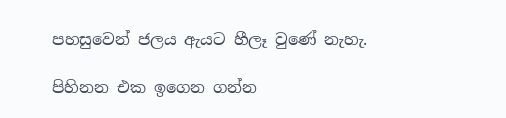පහසුවෙන් ජලය ඇයට හීලෑ වුණේ නැහැ.

පිහිනන එක ඉගෙන ගන්න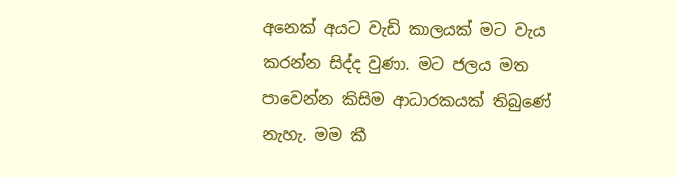අනෙක් අයට වැඩි කාලයක් මට වැය කරන්න සිද්ද වුණා. මට ජලය මත පාවෙන්න කිසිම ආධාරකයක් තිබුණේ නැහැ. මම කී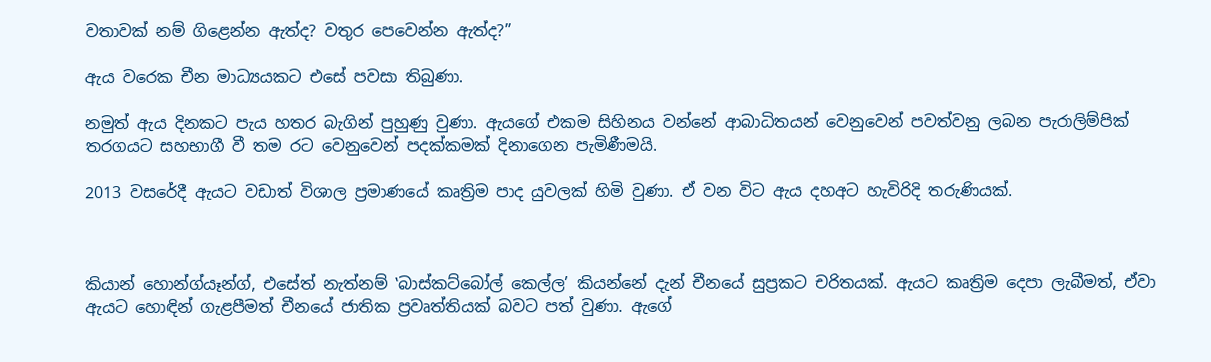වතාවක් නම් ගිළෙන්න ඇත්ද? වතුර පෙවෙන්න ඇත්ද?”

ඇය වරෙක චීන මාධ්‍යයකට එසේ පවසා තිබුණා.

නමුත් ඇය දිනකට පැය හතර බැගින් පුහුණු වුණා. ඇයගේ එකම සිහිනය වන්නේ ආබාධිතයන් වෙනුවෙන් පවත්වනු ලබන පැරාලිම්පික් තරගයට සහභාගී වී තම රට වෙනුවෙන් පදක්කමක් දිනාගෙන පැමිණීමයි.

2013 වසරේදී ඇයට වඩාත් විශාල ප්‍රමාණයේ කෘත්‍රිම පාද යුවලක් හිමි වුණා. ඒ වන විට ඇය දහඅට හැවිරිදි තරුණියක්.



කියාන් හොන්ග්යෑන්ග්, එසේත් නැත්නම් ‛බාස්කට්බෝල් කෙල්ල’ කියන්නේ දැන් චීනයේ සුප්‍රකට චරිතයක්. ඇයට කෘත්‍රිම දෙපා ලැබීමත්, ඒවා ඇයට හොඳින් ගැළපීමත් චීනයේ ජාතික ප්‍රවෘත්තියක් බවට පත් වුණා. ඇගේ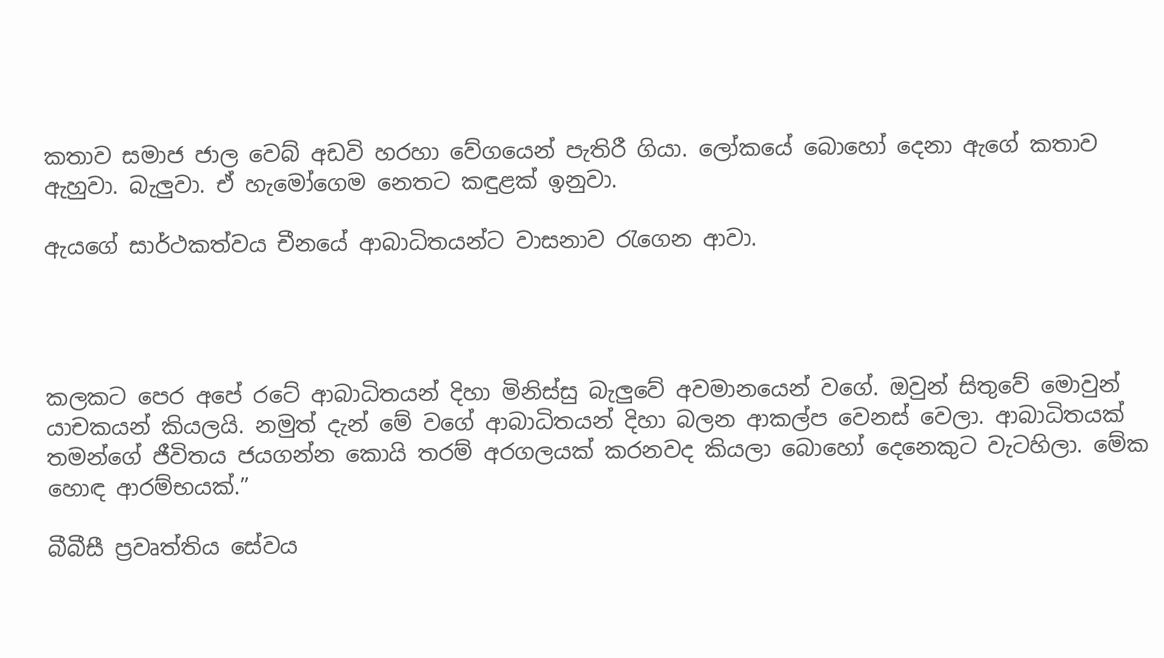කතාව සමාජ ජාල වෙබ් අඩවි හරහා වේගයෙන් පැතිරී ගියා. ලෝකයේ බොහෝ දෙනා ඇගේ කතාව ඇහුවා. බැලුවා. ඒ හැමෝගෙම නෙතට කඳුළක් ඉනුවා.

ඇයගේ සාර්ථකත්වය චීනයේ ආබාධිතයන්ට වාසනාව රැගෙන ආවා.




කලකට පෙර අපේ රටේ ආබාධිතයන් දිහා මිනිස්සු බැලුවේ අවමානයෙන් වගේ. ඔවුන් සිතුවේ මොවුන් යාචකයන් කියලයි. නමුත් දැන් මේ වගේ ආබාධිතයන් දිහා බලන ආකල්ප වෙනස් වෙලා. ආබාධිතයක් තමන්ගේ ජීවිතය ජයගන්න කොයි තරම් අරගලයක් කරනවද කියලා බොහෝ දෙනෙකුට වැටහිලා. මේක හොඳ ආරම්භයක්.”

බීබීසී ප්‍රවෘත්තිය සේවය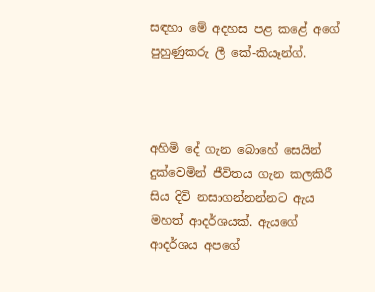සඳහා මේ අදහස පළ කළේ අගේ පුහුණුකරු ලී කේ-කියෑන්ග්.



අහිමි දේ ගැන බොහේ සෙයින් දුක්වෙමින් ජීවිතය ගැන කලකිරී සිය දිවි නසාගන්නන්නට ඇය මහත් ආදර්ශයක්. ඇයගේ ආදර්ශය අපගේ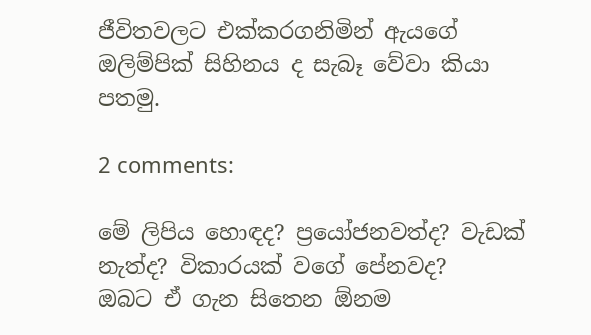ජීවිතවලට එක්කරගනිමින් ඇයගේ ඔලිම්පික් සිහිනය ද සැබෑ වේවා කියා පතමු.

2 comments:

මේ ලිපිය හොඳද? ප්‍රයෝජනවත්ද? වැඩක් නැත්ද? විකාරයක් වගේ පේනවද?
ඔබට ඒ ගැන සිතෙන ඕනම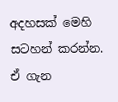අදහසක් මෙහි සටහන් කරන්න.
ඒ ගැන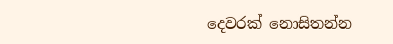දෙවරක් නොසිතන්න